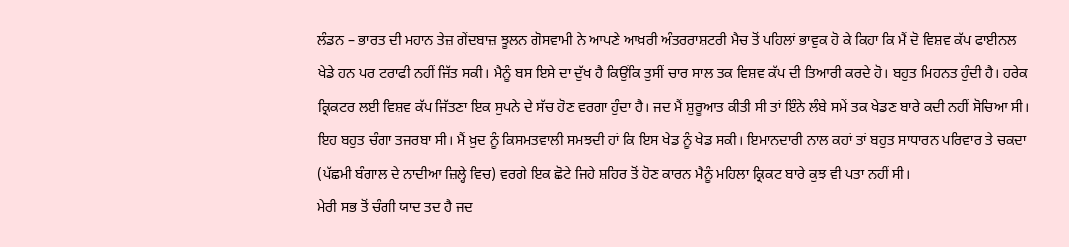ਲੰਡਨ – ਭਾਰਤ ਦੀ ਮਹਾਨ ਤੇਜ਼ ਗੇਂਦਬਾਜ਼ ਝੂਲਨ ਗੋਸਵਾਮੀ ਨੇ ਆਪਣੇ ਆਖ਼ਰੀ ਅੰਤਰਰਾਸ਼ਟਰੀ ਮੈਚ ਤੋਂ ਪਹਿਲਾਂ ਭਾਵੁਕ ਹੋ ਕੇ ਕਿਹਾ ਕਿ ਮੈਂ ਦੋ ਵਿਸ਼ਵ ਕੱਪ ਫਾਈਨਲ ਖੇਡੇ ਹਨ ਪਰ ਟਰਾਫੀ ਨਹੀਂ ਜਿੱਤ ਸਕੀ। ਮੈਨੂੰ ਬਸ ਇਸੇ ਦਾ ਦੁੱਖ ਹੈ ਕਿਉਂਕਿ ਤੁਸੀਂ ਚਾਰ ਸਾਲ ਤਕ ਵਿਸ਼ਵ ਕੱਪ ਦੀ ਤਿਆਰੀ ਕਰਦੇ ਹੋ। ਬਹੁਤ ਮਿਹਨਤ ਹੁੰਦੀ ਹੈ। ਹਰੇਕ ਕ੍ਰਿਕਟਰ ਲਈ ਵਿਸ਼ਵ ਕੱਪ ਜਿੱਤਣਾ ਇਕ ਸੁਪਨੇ ਦੇ ਸੱਚ ਹੋਣ ਵਰਗਾ ਹੁੰਦਾ ਹੈ। ਜਦ ਮੈਂ ਸ਼ੁਰੂਆਤ ਕੀਤੀ ਸੀ ਤਾਂ ਇੰਨੇ ਲੰਬੇ ਸਮੇਂ ਤਕ ਖੇਡਣ ਬਾਰੇ ਕਦੀ ਨਹੀਂ ਸੋਚਿਆ ਸੀ। ਇਹ ਬਹੁਤ ਚੰਗਾ ਤਜਰਬਾ ਸੀ। ਮੈਂ ਖ਼ੁਦ ਨੂੰ ਕਿਸਮਤਵਾਲੀ ਸਮਝਦੀ ਹਾਂ ਕਿ ਇਸ ਖੇਡ ਨੂੰ ਖੇਡ ਸਕੀ। ਇਮਾਨਦਾਰੀ ਨਾਲ ਕਹਾਂ ਤਾਂ ਬਹੁਤ ਸਾਧਾਰਨ ਪਰਿਵਾਰ ਤੇ ਚਕਦਾ (ਪੱਛਮੀ ਬੰਗਾਲ ਦੇ ਨਾਦੀਆ ਜ਼ਿਲ੍ਹੇ ਵਿਚ) ਵਰਗੇ ਇਕ ਛੋਟੇ ਜਿਹੇ ਸ਼ਹਿਰ ਤੋਂ ਹੋਣ ਕਾਰਨ ਮੈਨੂੰ ਮਹਿਲਾ ਕ੍ਰਿਕਟ ਬਾਰੇ ਕੁਝ ਵੀ ਪਤਾ ਨਹੀਂ ਸੀ।
ਮੇਰੀ ਸਭ ਤੋਂ ਚੰਗੀ ਯਾਦ ਤਦ ਹੈ ਜਦ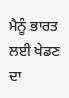ਮੈਨੂੰ ਭਾਰਤ ਲਈ ਖੇਡਣ ਦਾ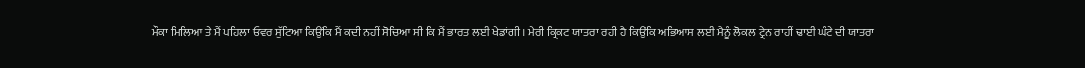ਮੌਕਾ ਮਿਲਿਆ ਤੇ ਮੈਂ ਪਹਿਲਾ ਓਵਰ ਸੁੱਟਿਆ ਕਿਉਂਕਿ ਮੈਂ ਕਦੀ ਨਹੀਂ ਸੋਚਿਆ ਸੀ ਕਿ ਮੈਂ ਭਾਰਤ ਲਈ ਖੇਡਾਂਗੀ। ਮੇਰੀ ਕ੍ਰਿਕਟ ਯਾਤਰਾ ਰਹੀ ਹੈ ਕਿਉਂਕਿ ਅਭਿਆਸ ਲਈ ਮੈਨੂੰ ਲੋਕਲ ਟ੍ਰੇਨ ਰਾਹੀਂ ਢਾਈ ਘੰਟੇ ਦੀ ਯਾਤਰਾ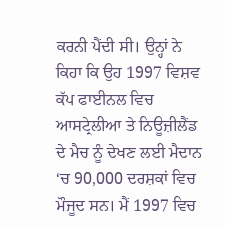ਕਰਨੀ ਪੈਂਦੀ ਸੀ। ਉਨ੍ਹਾਂ ਨੇ ਕਿਹਾ ਕਿ ਉਹ 1997 ਵਿਸ਼ਵ ਕੱਪ ਫਾਈਨਲ ਵਿਚ ਆਸਟ੍ਰੇਲੀਆ ਤੇ ਨਿਊਜ਼ੀਲੈਂਡ ਦੇ ਮੈਚ ਨੂੰ ਦੇਖਣ ਲਈ ਮੈਦਾਨ ‘ਚ 90,000 ਦਰਸ਼ਕਾਂ ਵਿਚ ਮੌਜੂਦ ਸਨ। ਮੈਂ 1997 ਵਿਚ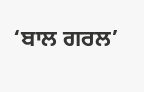‘ਬਾਲ ਗਰਲ’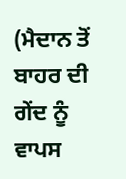(ਮੈਦਾਨ ਤੋਂ ਬਾਹਰ ਦੀ ਗੇਂਦ ਨੂੰ ਵਾਪਸ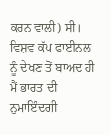ਕਰਨ ਵਾਲੀ) ਸੀ। ਵਿਸ਼ਵ ਕੱਪ ਫਾਈਨਲ ਨੂੰ ਦੇਖਣ ਤੋਂ ਬਾਅਦ ਹੀ ਮੈਂ ਭਾਰਤ ਦੀ ਨੁਮਾਇੰਦਗੀ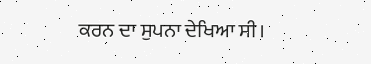ਕਰਨ ਦਾ ਸੁਪਨਾ ਦੇਖਿਆ ਸੀ।